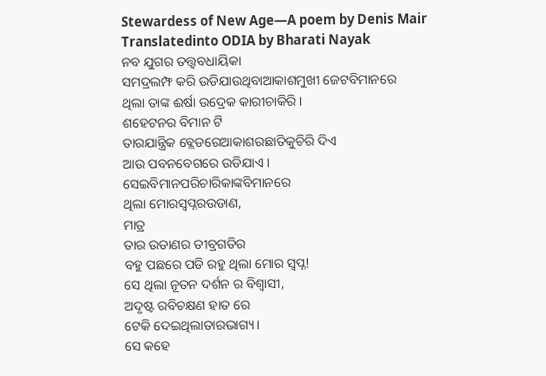Stewardess of New Age—A poem by Denis Mair
Translatedinto ODIA by Bharati Nayak
ନବ ଯୁଗର ତତ୍ତ୍ଵବଧାୟିକା
ସମଦ୍ରଲମ୍ଫ କରି ଉଡିଯାଉଥିବାଆକାଶମୁଖୀ ଜେଟବିମାନରେ
ଥିଲା ତାଙ୍କ ଈର୍ଷା ଉଦ୍ରେକ କାରୀଚାକିରି ।
ଶହେଟନର ବିମାନ ଟି
ତାରଯାନ୍ତ୍ରିକ ବ୍ଲେଡରେଆକାଶରଛାତିକୁଚିରି ଦିଏ
ଆଉ ପବନବେଗରେ ଉଡିଯାଏ ।
ସେଇବିମାନପରିଚାରିକାଙ୍କବିମାନରେ
ଥିଲା ମୋରସ୍ଵପ୍ନରଉଡାଣ,
ମାତ୍ର
ତାର ଉଡାଣର ତୀବ୍ରଗତିର
ବହୁ ପଛରେ ପଡି ରହୁ ଥିଲା ମୋର ସ୍ଵପ୍ନ!
ସେ ଥିଲା ନୂତନ ଦର୍ଶନ ର ବିଶ୍ଵାସୀ,
ଅଦୃଷ୍ଟ ରବିଚକ୍ଷଣ ହାତ ରେ
ଟେକି ଦେଇଥିଲାତାରଭାଗ୍ୟ।
ସେ କହେ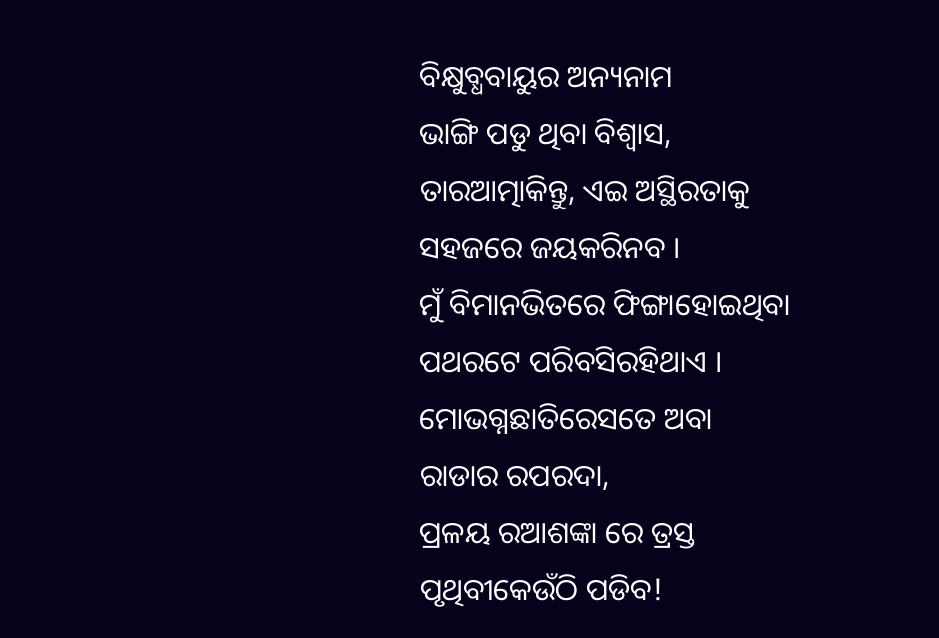ବିକ୍ଷୁବ୍ଧବାୟୁର ଅନ୍ୟନାମ
ଭାଙ୍ଗି ପଡୁ ଥିବା ବିଶ୍ଵାସ,
ତାରଆତ୍ମାକିନ୍ତୁ, ଏଇ ଅସ୍ଥିରତାକୁ
ସହଜରେ ଜୟକରିନବ ।
ମୁଁ ବିମାନଭିତରେ ଫିଙ୍ଗାହୋଇଥିବା
ପଥରଟେ ପରିବସିରହିଥାଏ ।
ମୋଭଗ୍ନଛାତିରେସତେ ଅବା
ରାଡାର ରପରଦା,
ପ୍ରଳୟ ରଆଶଙ୍କା ରେ ତ୍ରସ୍ତ
ପୃଥିବୀକେଉଁଠି ପଡିବ!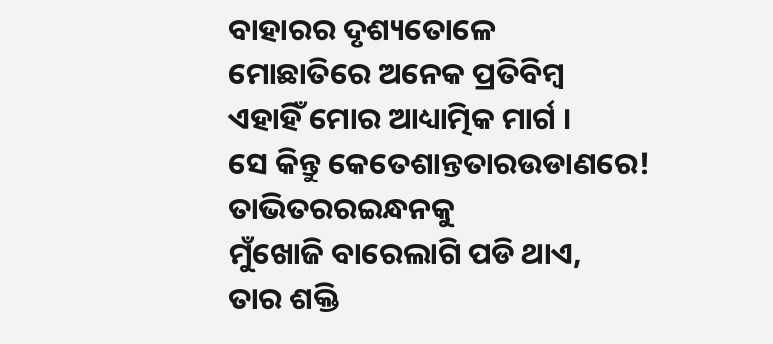ବାହାରର ଦୃଶ୍ୟତୋଳେ
ମୋଛାତିରେ ଅନେକ ପ୍ରତିବିମ୍ବ
ଏହାହିଁ ମୋର ଆଧ୍ୟାତ୍ମିକ ମାର୍ଗ ।
ସେ କିନ୍ତୁ କେତେଶାନ୍ତତାରଉଡାଣରେ!
ତାଭିତରରଇନ୍ଧନକୁ
ମୁଁଖୋଜି ବାରେଲାଗି ପଡି ଥାଏ,
ତାର ଶକ୍ତି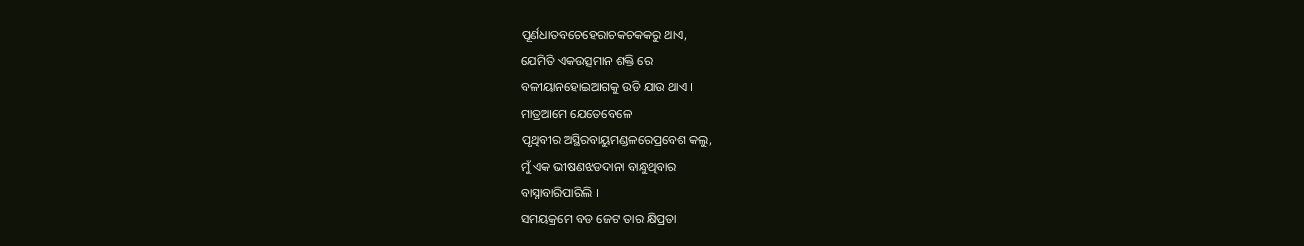ପୂର୍ଣଧାତବଚେହେରାଚକଚକକରୁ ଥାଏ,
ଯେମିତି ଏକଉତ୍ସମାନ ଶକ୍ତି ରେ
ବଳୀୟାନହୋଇଆଗକୁ ଉଡି ଯାଉ ଥାଏ ।
ମାତ୍ରଆମେ ଯେତେବେଳେ
ପୃଥିବୀର ଅସ୍ଥିରବାୟୁମଣ୍ଡଳରେପ୍ରବେଶ କଲୁ,
ମୁଁ ଏକ ଭୀଷଣଝଡଦାନା ବାନ୍ଧୁଥିବାର
ବାସ୍ନାବାରିପାରିଲି ।
ସମୟକ୍ରମେ ବଡ ଜେଟ ତାର କ୍ଷିପ୍ରତା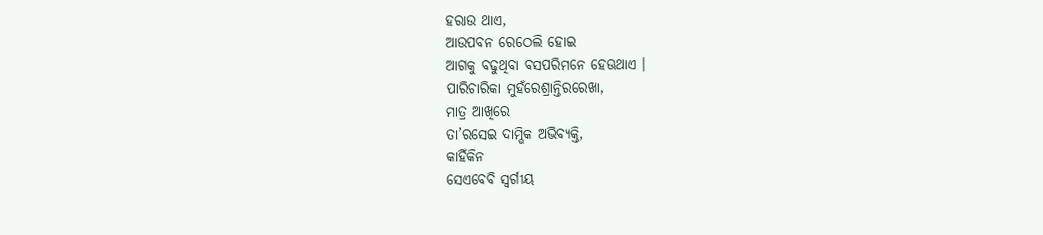ହରାଉ ଥାଏ,
ଆଉପବନ ରେଠେଲି ହୋଇ
ଆଗକୁ ବଢୁଥିବା ବସପରିମନେ ହେଊଥାଏ ।
ପାରିଚାରିକା ମୁହଁରେଶ୍ରାନ୍ତିରରେଖା,
ମାତ୍ର ଆଖିରେ
ତା’ରସେଇ ଦାମ୍ଭିକ ଅଭିବ୍ୟକ୍ତି,
କାହିଁକିନ
ସେଏବେବି ସ୍ଵର୍ଗୀୟ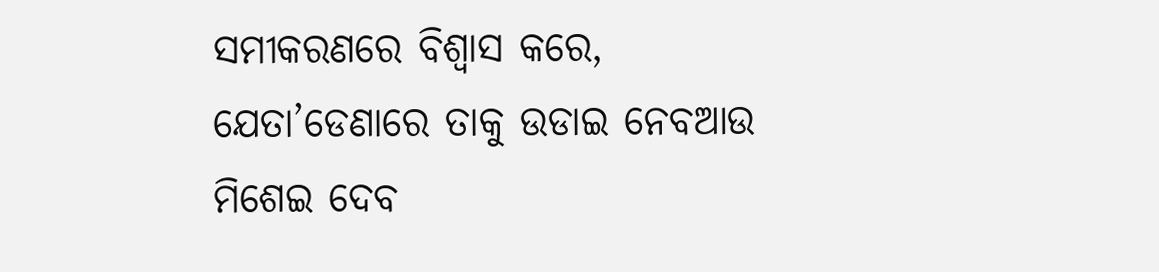ସମୀକରଣରେ ବିଶ୍ୱାସ କରେ,
ଯେତା’ଡେଣାରେ ତାକୁ ଉଡାଇ ନେବଆଉ
ମିଶେଇ ଦେବ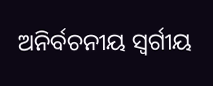ଅନିର୍ବଚନୀୟ ସ୍ଵର୍ଗୀୟ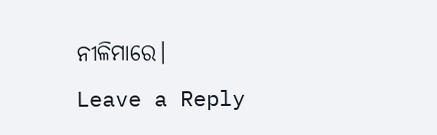ନୀଳିମାରେ।
Leave a Reply